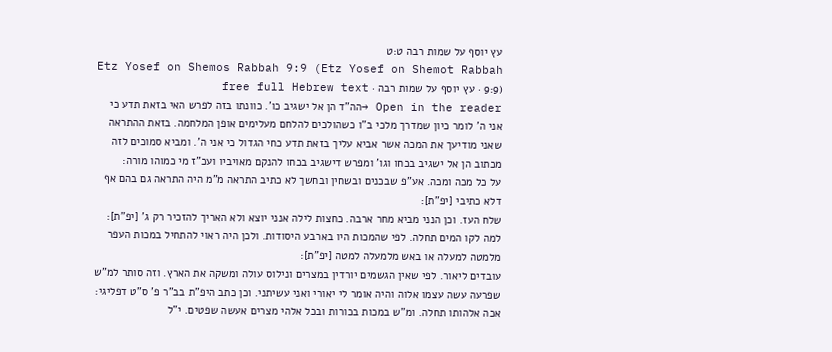עץ יוסף על שמות רבה ט:ט
Etz Yosef on Shemos Rabbah 9:9 (Etz Yosef on Shemot Rabbah 9:9) · עץ יוסף על שמות רבה · free full Hebrew text
Open in the reader →הה"ד הן אל ישגיב כו'. כוונתו בזה לפרש האי בזאת תדע כי אני ה' לומר כיון שמדרך מלכי ב"ו כשהולכים להלחם מעלימים אופן המלחמה. בזאת ההתראה שאני מודיעך את המכה אשר אביא עליך בזאת תדע כחי הגדול כי אני ה'. ומביא סמוכים לזה מכתוב הן אל ישגיב בכחו וגו' ומפרש דישגיב בכחו להנקם מאויביו ועכ"ז מי כמוהו מורה:
על כל מכה ומכה. אע"פ שבכנים ובשחין ובחשך לא כתיב התראה מ"מ היה התראה גם בהם אף דלא כתיבי [יפ"ת]:
שלח העז. וכן הנני מביא מחר ארבה. כחצות לילה אנני יוצא ולא האריך להזכיר רק ג' [יפ"ת]:
למה לקו המים תחלה. לפי שהמכות היו בארבע היסודות. ולכן היה ראוי להתחיל במכות העפר מלמטה למעלה או באש מלמעלה למטה [יפ"ת]:
עובדים ליאור. לפי שאין הגשמים יורדין במצרים ונילוס עולה ומשקה את הארץ. וזה סותר למ"ש שפרעה עשה עצמו אלוה והיה אומר לי יאורי ואני עשיתני. וכן כתב היפ"ת בב"ר פ' ס"ט דפליגי:
אכה אלהותו תחלה. ומ"ש במכות בכורות ובכל אלהי מצרים אעשה שפטים. י"ל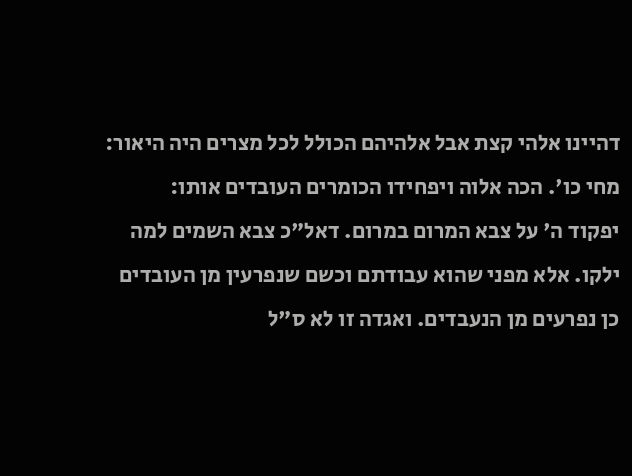דהיינו אלהי קצת אבל אלהיהם הכולל לכל מצרים היה היאור:
מחי כו'. הכה אלוה ויפחידו הכומרים העובדים אותו:
יפקוד ה' על צבא המרום במרום. דאל"כ צבא השמים למה ילקו. אלא מפני שהוא עבודתם וכשם שנפרעין מן העובדים כן נפרעים מן הנעבדים. ואגדה זו לא ס"ל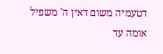דטעמיה משום דאין ה' משפיל אומה עד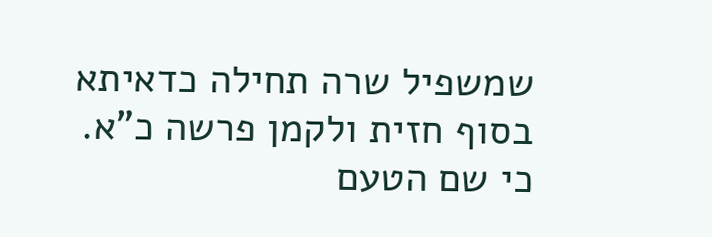שמשפיל שרה תחילה כדאיתא בסוף חזית ולקמן פרשה כ"א. כי שם הטעם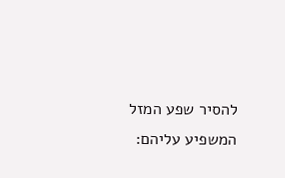להסיר שפע המזל המשפיע עליהם: